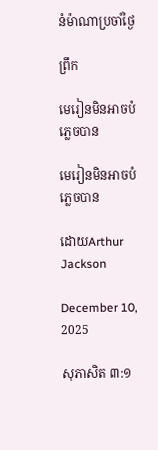នំម៉ាណាប្រចាំថ្ងៃ

ព្រឹក

មេរៀនមិនអាចបំភ្លេចបាន

មេរៀនមិនអាចបំភ្លេចបាន

ដោយArthur Jackson

December 10, 2025

សុភាសិត ៣:១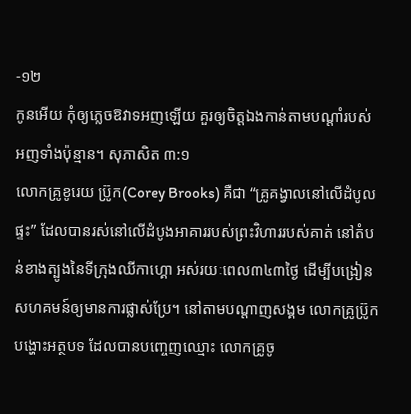-១២
កូនអើយ កុំឲ្យភ្លេចឱវាទអញឡើយ គួរឲ្យចិត្តឯងកាន់តាមបណ្ដាំរបស់អញទាំងប៉ុន្មាន។ សុភាសិត ៣:១
លោកគ្រូខូរេយ ប្រ៊ូក(Corey Brooks) គឺជា “គ្រូគង្វាលនៅលើដំបូលផ្ទះ” ដែលបានរស់នៅលើដំបូងអាគាររបស់ព្រះវិហាររបស់គាត់ នៅតំបន់ខាងត្បូងនៃទីក្រុងឈីកាហ្គោ អស់រយៈពេល៣៤៣ថ្ងៃ ដើម្បីបង្រៀនសហគមន៍ឲ្យមានការផ្លាស់ប្រែ។ នៅតាមបណ្ដាញសង្គម លោកគ្រូប្រ៊ូកបង្ហោះអត្ថបទ ដែលបានបញ្ចេញឈ្មោះ លោកគ្រូចូ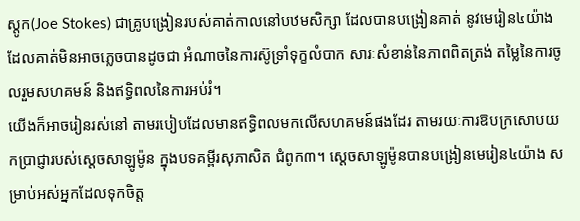ស្តូក(Joe Stokes) ជាគ្រូបង្រៀនរបស់គាត់កាលនៅបឋមសិក្សា ដែលបានបង្រៀនគាត់ នូវមេរៀន៤យ៉ាង ដែលគាត់មិនអាចភ្លេចបានដូចជា អំណាចនៃការស៊ូទ្រាំទុក្ខលំបាក សារៈសំខាន់នៃភាពពិតត្រង់ តម្លៃនៃការចូលរួមសហគមន៍ និងឥទ្ធិពលនៃការអប់រំ។
យើងក៏អាចរៀនរស់នៅ តាមរបៀបដែលមានឥទ្ធិពលមកលើសហគមន៍ផងដែរ តាមរយៈការឱបក្រសោបយកប្រាជ្ញារបស់ស្តេចសាឡូម៉ូន ក្នុងបទគម្ពីរសុភាសិត ជំពូក៣។ ស្តេចសាឡូម៉ូនបានបង្រៀនមេរៀន៤យ៉ាង សម្រាប់អស់អ្នកដែលទុកចិត្ត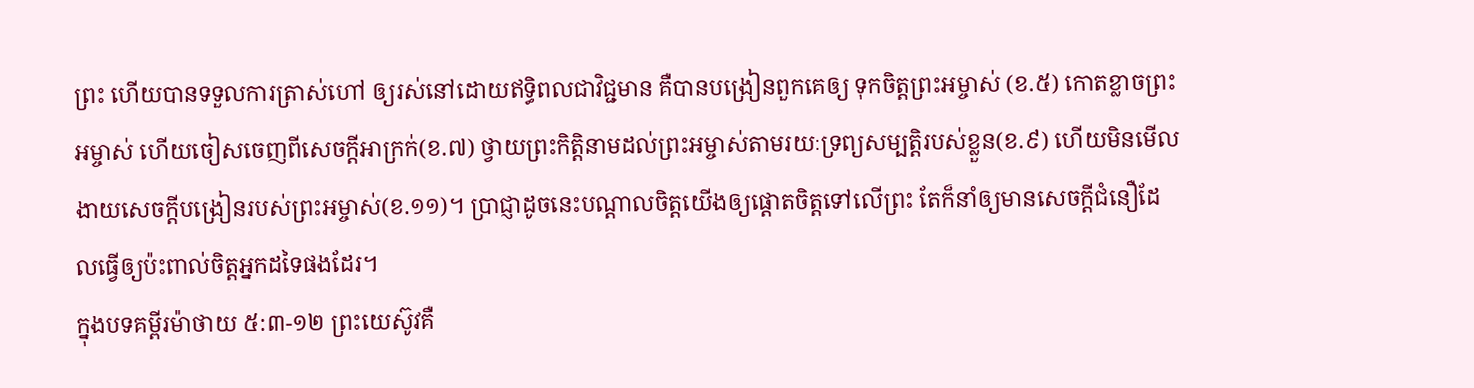ព្រះ ហើយបានទទួលការត្រាស់ហៅ ឲ្យរស់នៅដោយឥទ្ធិពលជាវិជ្ជមាន គឺបានបង្រៀនពួកគេឲ្យ ទុកចិត្តព្រះអម្ចាស់ (ខ.៥) កោតខ្លាចព្រះអម្ចាស់ ហើយចៀសចេញពីសេចក្តីអាក្រក់(ខ.៧) ថ្វាយព្រះកិត្តិនាមដល់ព្រះអម្ចាស់តាមរយៈទ្រព្យសម្បត្តិរបស់ខ្លួន(ខ.៩) ហើយមិនមើលងាយសេចក្តីបង្រៀនរបស់ព្រះអម្ចាស់(ខ.១១)។ ប្រាជ្ញាដូចនេះបណ្តាលចិត្តយើងឲ្យផ្តោតចិត្តទៅលើព្រះ តែក៏នាំឲ្យមានសេចក្តីជំនឿដែលធ្វើឲ្យប៉ះពាល់ចិត្តអ្នកដទៃផងដែរ។
ក្នុងបទគម្ពីរម៉ាថាយ ៥:៣-១២ ព្រះយេស៊ូវគឺ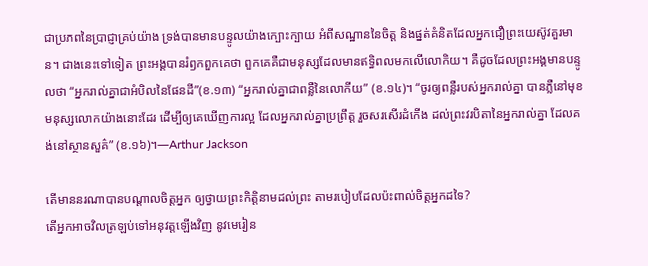ជាប្រភពនៃប្រាជ្ញាគ្រប់យ៉ាង ទ្រង់បានមានបន្ទូលយ៉ាងក្បោះក្បាយ អំពីសណ្ឋាននៃចិត្ត និងផ្នត់គំនិតដែលអ្នកជឿព្រះយេស៊ូវគួរមាន។ ជាងនេះទៅទៀត ព្រះអង្គបានរំឭកពួកគេថា ពួកគេគឺជាមនុស្សដែលមានឥទ្ធិពលមកលើលោកិយ។ គឺដូចដែលព្រះអង្គមានបន្ទូលថា “អ្នករាល់គ្នាជាអំបិលនៃផែនដី”(ខ.១៣) “អ្នករាល់គ្នាជាពន្លឺនៃលោកីយ” (ខ.១៤)។ “ចូរឲ្យពន្លឺរបស់អ្នករាល់គ្នា បានភ្លឺនៅមុខមនុស្សលោកយ៉ាងនោះដែរ ដើម្បីឲ្យគេឃើញការល្អ ដែលអ្នករាល់គ្នាប្រព្រឹត្ត រួចសរសើរដំកើង ដល់ព្រះវរបិតានៃអ្នករាល់គ្នា ដែលគង់នៅស្ថានសួគ៌” (ខ.១៦)។—Arthur Jackson

តើមាននរណាបានបណ្តាលចិត្តអ្នក ឲ្យថ្វាយព្រះកិត្តិនាមដល់ព្រះ តាមរបៀបដែលប៉ះពាល់ចិត្តអ្នកដទៃ?
តើអ្នកអាចវិលត្រឡប់ទៅអនុវត្តឡើងវិញ នូវមេរៀន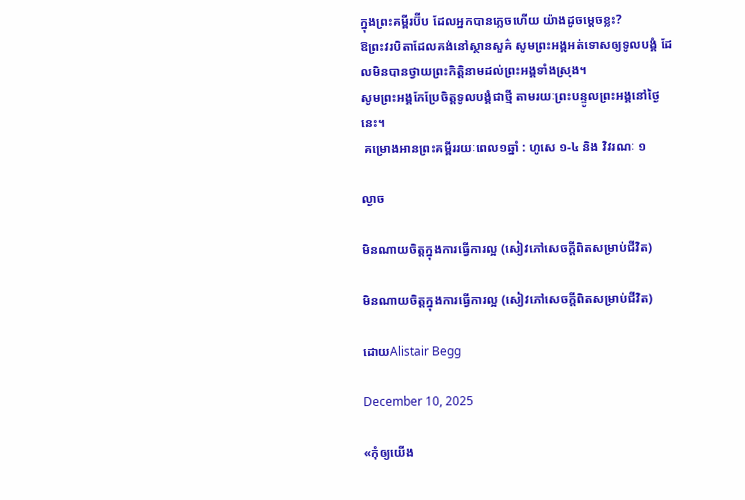ក្នុងព្រះគម្ពីរប៊ីប ដែលអ្នកបានភ្លេចហើយ យ៉ាងដូចម្តេចខ្លះ?
ឱព្រះវរបិតាដែលគង់នៅស្ថានសួគ៌ សូមព្រះអង្គអត់ទោសឲ្យទូលបង្គំ ដែលមិនបានថ្វាយព្រះកិត្តិនាមដល់ព្រះអង្គទាំងស្រុង។
សូមព្រះអង្គកែប្រែចិត្តទូលបង្គំជាថ្មី តាមរយៈព្រះបន្ទូលព្រះអង្គនៅថ្ងៃនេះ។
 គម្រោងអានព្រះគម្ពីររយៈពេល១ឆ្នាំ : ហូសេ ១-៤ និង វិវរណៈ ១

ល្ងាច

មិនណាយចិត្តក្នុងការធ្វើការល្អ (សៀវភៅសេចក្ដីពិតសម្រាប់ជីវិត)

មិនណាយចិត្តក្នុងការធ្វើការល្អ (សៀវភៅសេចក្ដីពិតសម្រាប់ជីវិត)

ដោយAlistair Begg

December 10, 2025

«កុំឲ្យយើង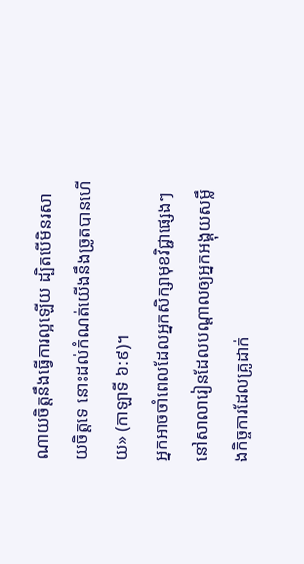ណាយចិត្តនឹងធ្វើការល្អឡើយ ដ្បិតបើមិនរសាយចិត្តទេ នោះដល់កំណត់យើងនឹងច្រូតបានហើយ» (កាឡាទី ៦:៩)។
អ្នកអាចចាំពេលដែលអ្នកសិក្សាមុខវិជ្ជាផ្សេងៗ នៅសាលារៀនដែលបណ្ដាលឲ្យអ្នកអង្គុយសម្លឹងកិច្ចការដែលគ្រូដាក់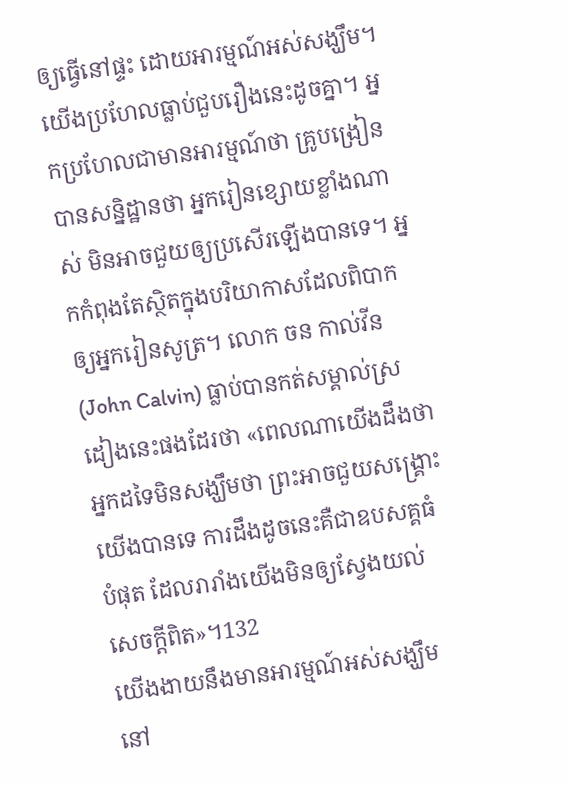ឲ្យធ្វើនៅផ្ទះ ដោយអារម្មណ៍អស់សង្ឃឹម។ យើងប្រហែលធ្លាប់ជួបរឿងនេះដូចគ្នា។ អ្នកប្រហែលជាមានអារម្មណ៍ថា គ្រូបង្រៀនបានសន្និដ្ឋានថា អ្នករៀនខ្សោយខ្លាំងណាស់ មិនអាចជួយឲ្យប្រសើរឡើងបានទេ។ អ្នកកំពុងតែស្ថិតក្នុងបរិយាកាសដែលពិបាកឲ្យអ្នករៀនសូត្រ។ លោក ចន កាល់វីន (John Calvin) ធ្លាប់បានកត់សម្គាល់ស្រដៀងនេះផងដែរថា «ពេលណាយើងដឹងថា អ្នកដទៃមិនសង្ឃឹមថា ព្រះអាចជួយសង្គ្រោះយើងបានទេ ការដឹងដូចនេះគឺជាឧបសគ្គធំបំផុត ដែលរារាំងយើងមិនឲ្យស្វែងយល់សេចក្តីពិត»។132
យើងងាយនឹងមានអារម្មណ៍អស់សង្ឃឹម នៅ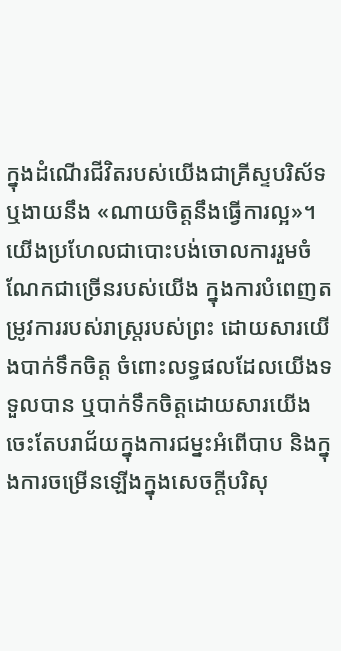ក្នុងដំណើរជីវិតរបស់យើងជាគ្រីស្ទបរិស័ទ ឬងាយនឹង «ណាយចិត្តនឹងធ្វើការល្អ»។ យើងប្រហែលជាបោះបង់ចោលការរួមចំណែកជាច្រើនរបស់យើង ក្នុងការបំពេញតម្រូវការរបស់រាស្ត្ររបស់ព្រះ ដោយសារយើងបាក់ទឹកចិត្ត ចំពោះលទ្ធផលដែលយើងទទួលបាន ឬបាក់ទឹកចិត្តដោយសារយើងចេះតែបរាជ័យក្នុងការជម្នះអំពើបាប និងក្នុងការចម្រើនឡើងក្នុងសេចក្តីបរិសុ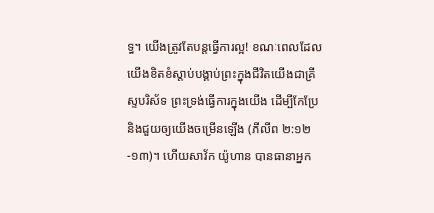ទ្ធ។ យើងត្រូវតែបន្តធ្វើការល្អ! ខណៈពេលដែលយើងខិតខំស្តាប់បង្គាប់ព្រះក្នុងជីវិតយើងជាគ្រីស្ទបរិស័ទ ព្រះទ្រង់ធ្វើការក្នុងយើង ដើម្បីកែប្រែ និងជួយឲ្យយើងចម្រើនឡើង (ភីលីព ២:១២-១៣)។ ហើយសាវ័ក យ៉ូហាន បានធានាអ្នក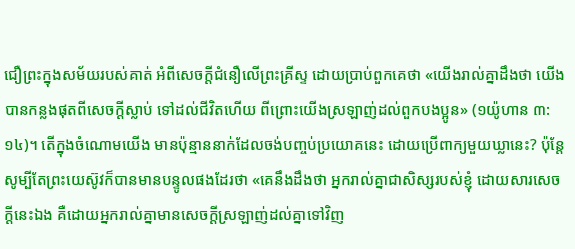ជឿព្រះក្នុងសម័យរបស់គាត់ អំពីសេចក្តីជំនឿលើព្រះគ្រីស្ទ ដោយប្រាប់ពួកគេថា «យើងរាល់គ្នាដឹងថា យើងបានកន្លងផុតពីសេចក្ដីស្លាប់ ទៅដល់ជីវិតហើយ ពីព្រោះយើងស្រឡាញ់ដល់ពួកបងប្អូន» (១យ៉ូហាន ៣:១៤)។ តើក្នុងចំណោមយើង មានប៉ុន្មាននាក់ដែលចង់បញ្ចប់ប្រយោគនេះ ដោយប្រើពាក្យមួយឃ្លានេះ? ប៉ុន្តែ សូម្បីតែព្រះយេស៊ូវក៏បានមានបន្ទូលផងដែរថា «គេនឹងដឹងថា អ្នករាល់គ្នាជាសិស្សរបស់ខ្ញុំ ដោយសារសេចក្ដីនេះឯង គឺដោយអ្នករាល់គ្នាមានសេចក្ដីស្រឡាញ់ដល់គ្នាទៅវិញ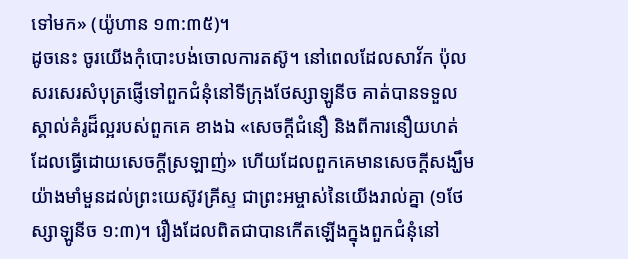ទៅមក» (យ៉ូហាន ១៣:៣៥)។
ដូចនេះ ចូរយើងកុំបោះបង់ចោលការតស៊ូ។ នៅពេលដែលសាវ័ក ប៉ុល សរសេរសំបុត្រផ្ញើទៅពួកជំនុំនៅទីក្រុងថែស្សាឡូនីច គាត់បានទទួលស្គាល់គំរូដ៏ល្អរបស់ពួកគេ ខាងឯ «សេចក្ដីជំនឿ និងពីការនឿយហត់ដែលធ្វើដោយសេចក្ដីស្រឡាញ់» ហើយដែលពួកគេមានសេចក្ដីសង្ឃឹមយ៉ាងមាំមួនដល់ព្រះយេស៊ូវគ្រីស្ទ ជាព្រះអម្ចាស់នៃយើងរាល់គ្នា (១ថែស្សាឡូនីច ១:៣)។ រឿងដែលពិតជាបានកើតឡើងក្នុងពួកជំនុំនៅ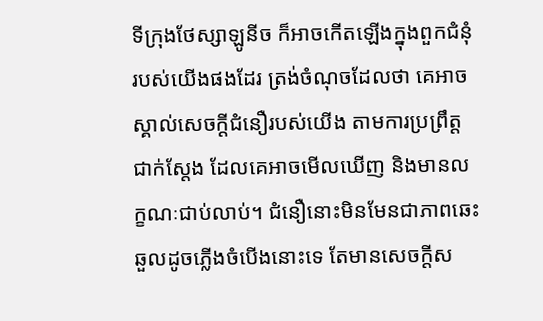ទីក្រុងថែស្សាឡូនីច ក៏អាចកើតឡើងក្នុងពួកជំនុំរបស់យើងផងដែរ ត្រង់ចំណុចដែលថា គេអាចស្គាល់សេចក្តីជំនឿរបស់យើង តាមការប្រព្រឹត្តជាក់ស្ដែង ដែលគេអាចមើលឃើញ និងមានលក្ខណៈជាប់លាប់។ ជំនឿនោះមិនមែនជាភាពឆេះឆួលដូចភ្លើងចំបើងនោះទេ តែមានសេចក្តីស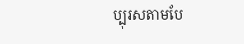ប្បុរសតាមបែ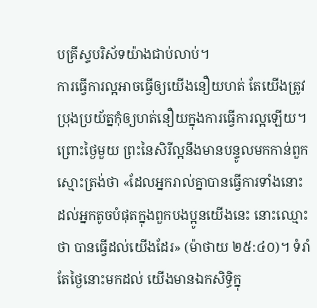បគ្រីស្ទបរិស័ទយ៉ាងជាប់លាប់។
ការធ្វើការល្អអាចធ្វើឲ្យយើងនឿយហត់ តែយើងត្រូវប្រុងប្រយ័ត្នកុំឲ្យហត់នឿយក្នុងការធ្វើការល្អឡើយ។ ព្រោះថ្ងៃមួយ ព្រះនៃសិរីល្អនឹងមានបន្ទូលមកកាន់ពួកស្មោះត្រង់ថា «ដែលអ្នករាល់គ្នាបានធ្វើការទាំងនោះ ដល់អ្នកតូចបំផុតក្នុងពួកបងប្អូនយើងនេះ នោះឈ្មោះថា បានធ្វើដល់យើងដែរ» (ម៉ាថាយ ២៥:៤០)។ ទំរាំតែថ្ងៃនោះមកដល់ យើងមានឯកសិទ្ធិក្នុ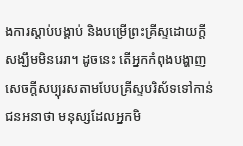ងការស្តាប់បង្គាប់ និងបម្រើព្រះគ្រីស្ទដោយក្តីសង្ឃឹមមិនរេរា។ ដូចនេះ តើអ្នកកំពុងបង្ហាញសេចក្តីសប្បុរសតាមបែបគ្រីស្ទបរិស័ទទៅកាន់ជនអនាថា មនុស្សដែលអ្នកមិ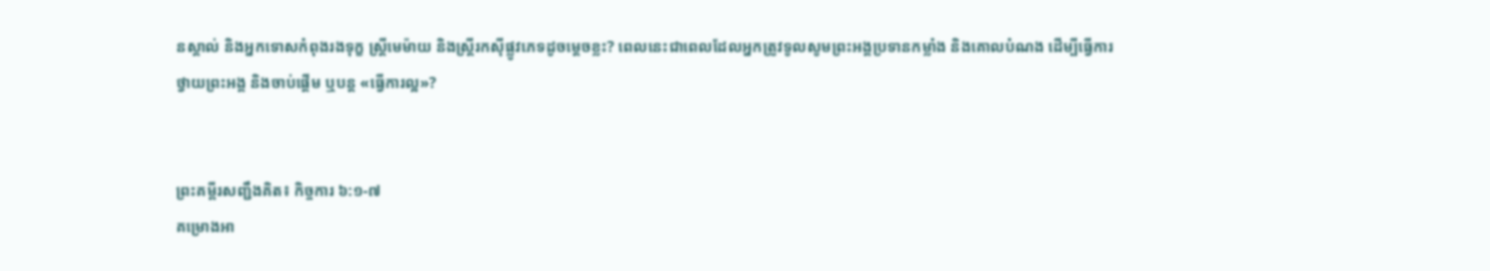នស្គាល់ និងអ្នកទោសកំពុងរងទុក្ខ ស្ត្រីមេម៉ាយ និងស្ត្រីរកស៊ីផ្លូវភេទដូចម្ដេចខ្លះ? ពេលនេះជាពេលដែលអ្នកត្រូវទូលសូមព្រះអង្គប្រទានកម្លាំង និងគោលបំណង ដើម្បីធ្វើការថ្វាយព្រះអង្គ និងចាប់ផ្ដើម ឬបន្ត «ធ្វើការល្អ»?


ព្រះគម្ពីរសញ្ជឹងគិត៖ កិច្ចការ ៦:១-៧
គម្រោងអា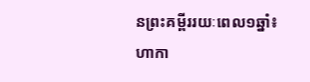នព្រះគម្ពីររយៈពេល១ឆ្នាំ៖ ហាកា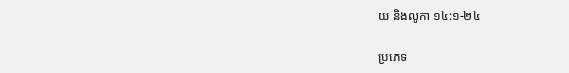យ និងលូកា ១៤:១-២៤

ប្រភេទ